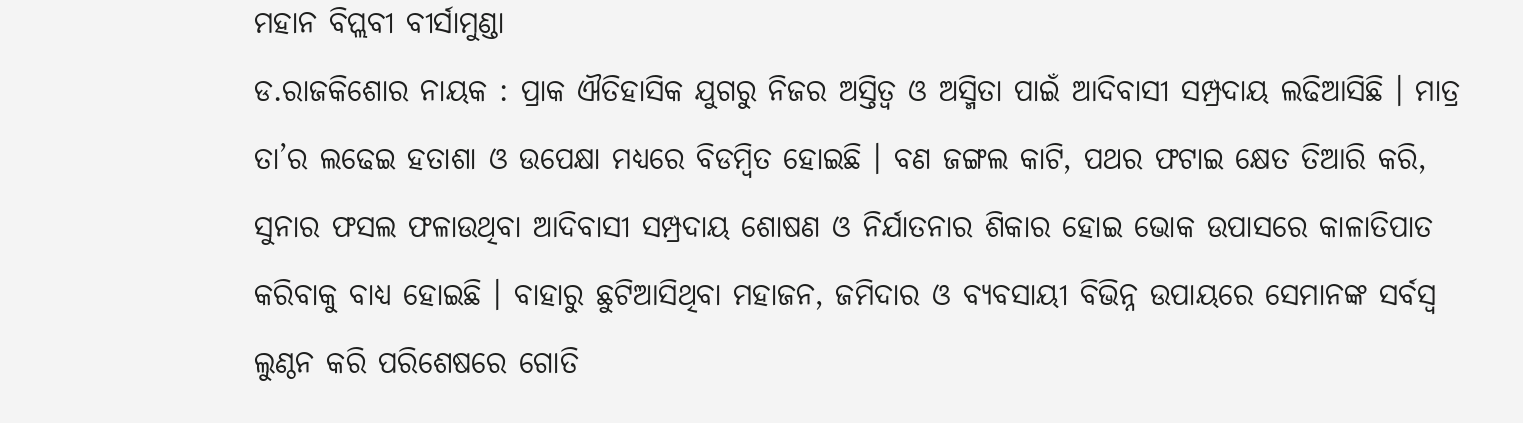ମହାନ ବିପ୍ଲବୀ ବୀର୍ସାମୁଣ୍ଡା
ଡ.ରାଜକିଶୋର ନାୟକ : ପ୍ରାକ ଐତିହାସିକ ଯୁଗରୁ ନିଜର ଅସ୍ତିତ୍ୱ ଓ ଅସ୍ମିତା ପାଇଁ ଆଦିବାସୀ ସମ୍ପ୍ରଦାୟ ଲଢିଆସିଛି । ମାତ୍ର ତା’ର ଲଢେଇ ହତାଶା ଓ ଉପେକ୍ଷା ମଧ୍ୟରେ ବିଡମ୍ବିତ ହୋଇଛି । ବଣ ଜଙ୍ଗଲ କାଟି, ପଥର ଫଟାଇ କ୍ଷେତ ତିଆରି କରି, ସୁନାର ଫସଲ ଫଳାଉଥିବା ଆଦିବାସୀ ସମ୍ପ୍ରଦାୟ ଶୋଷଣ ଓ ନିର୍ଯାତନାର ଶିକାର ହୋଇ ଭୋକ ଉପାସରେ କାଳାତିପାତ କରିବାକୁ ବାଧ୍ୟ ହୋଇଛି । ବାହାରୁ ଛୁଟିଆସିଥିବା ମହାଜନ, ଜମିଦାର ଓ ବ୍ୟବସାୟୀ ବିଭିନ୍ନ ଉପାୟରେ ସେମାନଙ୍କ ସର୍ବସ୍ୱ ଲୁଣ୍ଠନ କରି ପରିଶେଷରେ ଗୋତି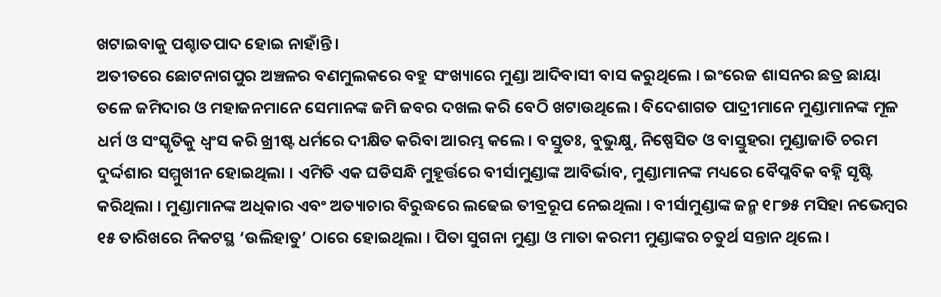ଖଟାଇବାକୁ ପଶ୍ଚାତପାଦ ହୋଇ ନାହାଁନ୍ତି ।
ଅତୀତରେ ଛୋଟନାଗପୁର ଅଞ୍ଚଳର ବଣମୁଲକରେ ବହୁ ସଂଖ୍ୟାରେ ମୁଣ୍ଡା ଆଦିବାସୀ ବାସ କରୁଥିଲେ । ଇଂରେଜ ଶାସନର ଛତ୍ର ଛାୟା ତଳେ ଜମିଦାର ଓ ମହାଜନମାନେ ସେମାନଙ୍କ ଜମି ଜବର ଦଖଲ କରି ବେଠି ଖଟାଉଥିଲେ । ବିଦେଶାଗତ ପାଦ୍ରୀମାନେ ମୁଣ୍ଡାମାନଙ୍କ ମୂଳ ଧର୍ମ ଓ ସଂସ୍କୃତିକୁ ଧ୍ୱଂସ କରି ଖ୍ରୀଷ୍ଟ ଧର୍ମରେ ଦୀକ୍ଷିତ କରିବା ଆରମ୍ଭ କଲେ । ବସ୍ତୁତଃ, ବୁଭୁକ୍ଷୁ, ନିଷ୍ପେସିତ ଓ ବାସ୍ତୁହରା ମୁଣ୍ଡାଜାତି ଚରମ ଦୁର୍ଦ୍ଦଶାର ସମ୍ମୁଖୀନ ହୋଇଥିଲା । ଏମିତି ଏକ ଘଡିସନ୍ଧି ମୁହୂର୍ତ୍ତରେ ବୀର୍ସାମୁଣ୍ଡାଙ୍କ ଆବିର୍ଭାବ, ମୁଣ୍ଡାମାନଙ୍କ ମଧ୍ୟରେ ବୈପ୍ଳବିକ ବହ୍ନି ସୃଷ୍ଟି କରିଥିଲା । ମୁଣ୍ଡାମାନଙ୍କ ଅଧିକାର ଏବଂ ଅତ୍ୟାଚାର ବିରୁଦ୍ଧରେ ଲଢେଇ ତୀବ୍ରରୂପ ନେଇଥିଲା । ବୀର୍ସାମୁଣ୍ଡାଙ୍କ ଜନ୍ମ ୧୮୭୫ ମସିହା ନଭେମ୍ବର ୧୫ ତାରିଖରେ ନିକଟସ୍ଥ ‘ଉଲିହାତୁ’ ଠାରେ ହୋଇଥିଲା । ପିତା ସୁଗନା ମୁଣ୍ଡା ଓ ମାତା କରମୀ ମୁଣ୍ଡାଙ୍କର ଚତୁର୍ଥ ସନ୍ତାନ ଥିଲେ ।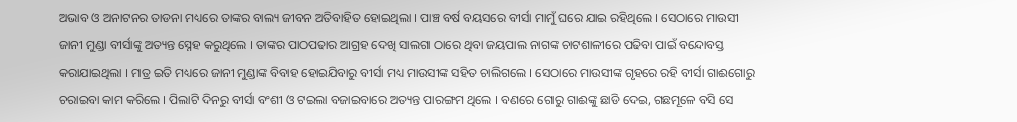ଅଭାବ ଓ ଅନାଟନର ତାଡନା ମଧ୍ୟରେ ତାଙ୍କର ବାଲ୍ୟ ଜୀବନ ଅତିବାହିତ ହୋଇଥିଲା । ପାଞ୍ଚ ବର୍ଷ ବୟସରେ ବୀର୍ସା ମାମୁଁ ଘରେ ଯାଇ ରହିଥିଲେ । ସେଠାରେ ମାଉସୀ ଜାନୀ ମୁଣ୍ଡା ବୀର୍ସାଙ୍କୁ ଅତ୍ୟନ୍ତ ସ୍ନେହ କରୁଥିଲେ । ତାଙ୍କର ପାଠପଢାର ଆଗ୍ରହ ଦେଖି ସାଲଗା ଠାରେ ଥିବା ଜୟପାଲ ନାଗଙ୍କ ଚାଟଶାଳୀରେ ପଢିବା ପାଇଁ ବନ୍ଦୋବସ୍ତ କରାଯାଇଥିଲା । ମାତ୍ର ଇତି ମଧ୍ୟରେ ଜାନୀ ମୁଣ୍ଡାଙ୍କ ବିବାହ ହୋଇଯିବାରୁ ବୀର୍ସା ମଧ୍ୟ ମାଉସୀଙ୍କ ସହିତ ଚାଲିଗଲେ । ସେଠାରେ ମାଉସୀଙ୍କ ଗୃହରେ ରହି ବୀର୍ସା ଗାଈଗୋରୁ ଚରାଇବା କାମ କରିଲେ । ପିଲାଟି ଦିନରୁ ବୀର୍ସା ବଂଶୀ ଓ ଟଇଲା ବଜାଇବାରେ ଅତ୍ୟନ୍ତ ପାରଙ୍ଗମ ଥିଲେ । ବଣରେ ଗୋରୁ ଗାଈଙ୍କୁ ଛାଡି ଦେଇ, ଗଛମୂଳେ ବସି ସେ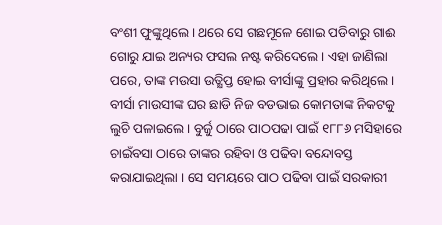ବଂଶୀ ଫୁଙ୍କୁଥିଲେ । ଥରେ ସେ ଗଛମୂଳେ ଶୋଇ ପଡିବାରୁ ଗାଈ ଗୋରୁ ଯାଇ ଅନ୍ୟର ଫସଲ ନଷ୍ଟ କରିଦେଲେ । ଏହା ଜାଣିଲା ପରେ, ତାଙ୍କ ମଉସା ଉତ୍କ୍ଷିପ୍ତ ହୋଇ ବୀର୍ସାଙ୍କୁ ପ୍ରହାର କରିଥିଲେ । ବୀର୍ସା ମାଉସୀଙ୍କ ଘର ଛାଡି ନିଜ ବଡଭାଇ କୋମତାଙ୍କ ନିକଟକୁ ଲୁଚି ପଳାଇଲେ । ବୁର୍ଜୁ ଠାରେ ପାଠପଢା ପାଇଁ ୧୮୮୬ ମସିହାରେ ଚାଇଁବସା ଠାରେ ତାଙ୍କର ରହିବା ଓ ପଢିବା ବନ୍ଦୋବସ୍ତ କରାଯାଇଥିଲା । ସେ ସମୟରେ ପାଠ ପଢିବା ପାଇଁ ସରକାରୀ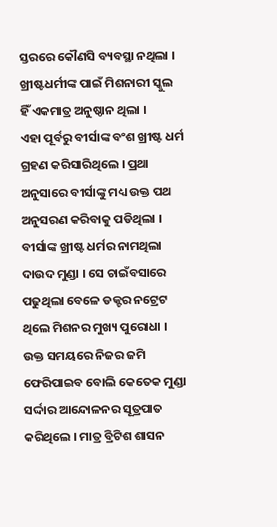ସ୍ତରରେ କୌଣସି ବ୍ୟବସ୍ଥା ନଥିଲା । ଖ୍ରୀଷ୍ଟଧର୍ମୀଙ୍କ ପାଇଁ ମିଶନାରୀ ସ୍କୁଲ ହିଁ ଏକମାତ୍ର ଅନୁଷ୍ଠାନ ଥିଲା ।
ଏହା ପୂର୍ବରୁ ବୀର୍ସାଙ୍କ ବଂଶ ଖ୍ରୀଷ୍ଟ ଧର୍ମ ଗ୍ରହଣ କରିସାରିଥିଲେ । ପ୍ରଥା ଅନୁସାରେ ବୀର୍ସାଙ୍କୁ ମଧ୍ୟ ଉକ୍ତ ପଥ ଅନୁସରଣ କରିବାକୁ ପଡିଥିଲା । ବୀର୍ସାଙ୍କ ଖ୍ରୀଷ୍ଟ ଧର୍ମର ନାମଥିଲା ଦାଉଦ ମୁଣ୍ଡା । ସେ ଚାଇଁବସାରେ ପଢୁଥିଲା ବେଳେ ଡକ୍ଟର ନଟ୍ରେଟ ଥିଲେ ମିଶନର ମୁଖ୍ୟ ପୁରୋଧା । ଉକ୍ତ ସମୟରେ ନିଜର ଜମି ଫେରିପାଇବ ବୋଲି କେତେକ ମୁଣ୍ଡା ସର୍ଦ୍ଦାର ଆନ୍ଦୋଳନର ସୂତ୍ରପାତ କରିଥିଲେ । ମାତ୍ର ବ୍ରିଟିଶ ଶାସନ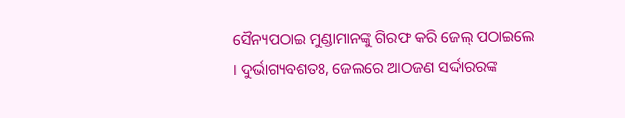ସୈନ୍ୟପଠାଇ ମୁଣ୍ଡାମାନଙ୍କୁ ଗିରଫ କରି ଜେଲ୍ ପଠାଇଲେ । ଦୁର୍ଭାଗ୍ୟବଶତଃ, ଜେଲରେ ଆଠଜଣ ସର୍ଦ୍ଦାରରଙ୍କ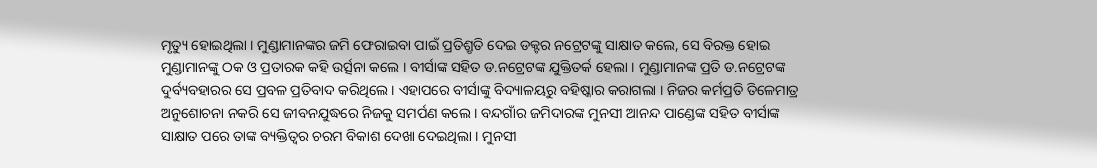ମୃତ୍ୟୁ ହୋଇଥିଲା । ମୁଣ୍ଡାମାନଙ୍କର ଜମି ଫେରାଇବା ପାଇଁ ପ୍ରତିଶ୍ରୃତି ଦେଇ ଡକ୍ଟର ନଟ୍ରେଟଙ୍କୁ ସାକ୍ଷାତ କଲେ, ସେ ବିରକ୍ତ ହୋଇ ମୁଣ୍ଡାମାନଙ୍କୁ ଠକ ଓ ପ୍ରତାରକ କହି ଉର୍ତ୍ସନା କଲେ । ବୀର୍ସାଙ୍କ ସହିତ ଡ.ନଟ୍ରେଟଙ୍କ ଯୁକ୍ତିତର୍କ ହେଲା । ମୁଣ୍ଡାମାନଙ୍କ ପ୍ରତି ଡ.ନଟ୍ରେଟଙ୍କ ଦୁର୍ବ୍ୟବହାରର ସେ ପ୍ରବଳ ପ୍ରତିବାଦ କରିଥିଲେ । ଏହାପରେ ବୀର୍ସାଙ୍କୁ ବିଦ୍ୟାଳୟରୁ ବହିଷ୍କାର କରାଗଲା । ନିଜର କର୍ମପ୍ରତି ତିଳେମାତ୍ର ଅନୁଶୋଚନା ନକରି ସେ ଜୀବନଯୁଦ୍ଧରେ ନିଜକୁ ସମର୍ପଣ କଲେ । ବନ୍ଦଗାଁର ଜମିଦାରଙ୍କ ମୁନସୀ ଆନନ୍ଦ ପାଣ୍ଡେଙ୍କ ସହିତ ବୀର୍ସାଙ୍କ ସାକ୍ଷାତ ପରେ ତାଙ୍କ ବ୍ୟକ୍ତିତ୍ୱର ଚରମ ବିକାଶ ଦେଖା ଦେଇଥିଲା । ମୁନସୀ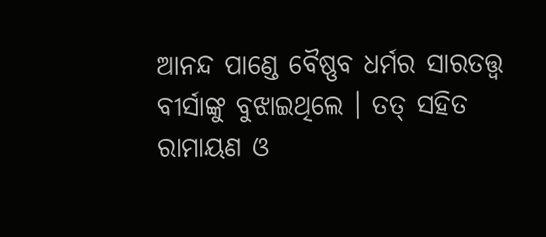ଆନନ୍ଦ ପାଣ୍ଡେ ବୈଷ୍ଣବ ଧର୍ମର ସାରତତ୍ତ୍ୱ ବୀର୍ସାଙ୍କୁ ବୁଝାଇଥିଲେ । ତତ୍ ସହିତ ରାମାୟଣ ଓ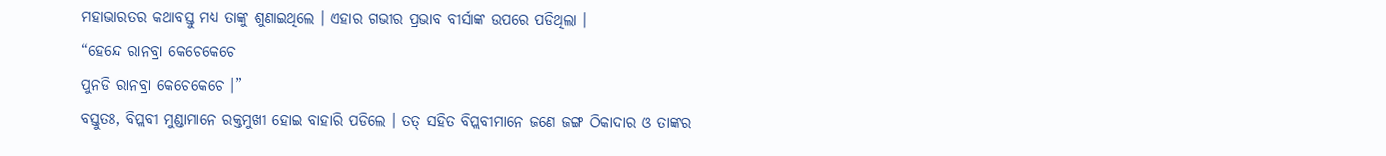ମହାଭାରତର କଥାବସ୍ତୁ ମଧ୍ୟ ତାଙ୍କୁ ଶୁଣାଇଥିଲେ । ଏହାର ଗଭୀର ପ୍ରଭାବ ବୀର୍ସାଙ୍କ ଉପରେ ପଡିଥିଲା ।
“ହେନ୍ଦେ ରାନବ୍ରା କେଚେକେଚେ
ପୁନଡି ରାନବ୍ରା କେଚେକେଚେ ।”
ବସ୍ତୁତଃ, ବିପ୍ଲବୀ ମୁଣ୍ଡାମାନେ ରକ୍ତମୁଖୀ ହୋଇ ବାହାରି ପଡିଲେ । ତତ୍ ସହିତ ବିପ୍ଲବୀମାନେ ଜଣେ ଜଙ୍ଗ ଠିକାଦାର ଓ ତାଙ୍କର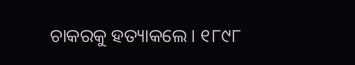ଚାକରକୁ ହତ୍ୟାକଲେ । ୧୮୯୮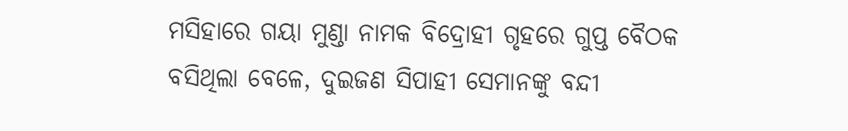ମସିହାରେ ଗୟା ମୁଣ୍ଡା ନାମକ ବିଦ୍ରୋହୀ ଗୃହରେ ଗୁପ୍ତ ବୈଠକ ବସିଥିଲା ବେଳେ, ଦୁଇଜଣ ସିପାହୀ ସେମାନଙ୍କୁ ବନ୍ଦୀ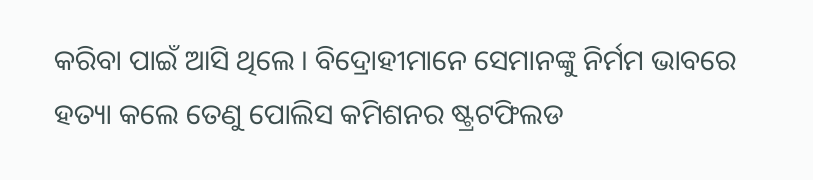କରିବା ପାଇଁ ଆସି ଥିଲେ । ବିଦ୍ରୋହୀମାନେ ସେମାନଙ୍କୁ ନିର୍ମମ ଭାବରେ ହତ୍ୟା କଲେ ତେଣୁ ପୋଲିସ କମିଶନର ଷ୍ଟ୍ରଟଫିଲଡ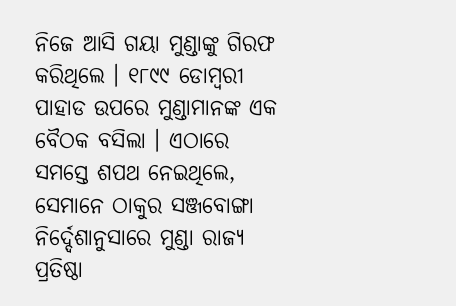ନିଜେ ଆସି ଗୟା ମୁଣ୍ଡାଙ୍କୁ ଗିରଫ କରିଥିଲେ । ୧୮୯୯ ଡୋମ୍ବରୀ ପାହାଡ ଉପରେ ମୁଣ୍ଡାମାନଙ୍କ ଏକ ବୈଠକ ବସିଲା । ଏଠାରେ ସମସ୍ତେ ଶପଥ ନେଇଥିଲେ, ସେମାନେ ଠାକୁର ସଞ୍ଜବୋଙ୍ଗା ନିର୍ଦ୍ଦେଶାନୁସାରେ ମୁଣ୍ଡା ରାଜ୍ୟ ପ୍ରତିଷ୍ଠା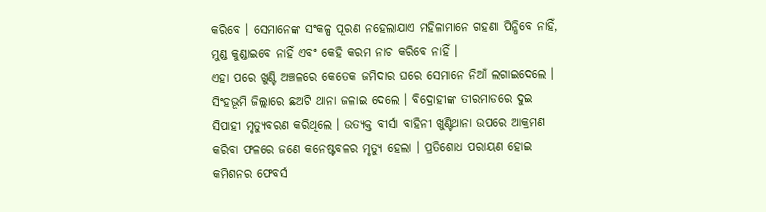କରିବେ । ସେମାନେଙ୍କ ସଂକଳ୍ପ ପୂରଣ ନହେଲାଯାଏ ମହିଳାମାନେ ଗହଣା ପିନ୍ଧିବେ ନାହିଁ, ମୁଣ୍ଡ କୁଣ୍ଡାଇବେ ନାହିଁ ଏବଂ କେହି କରମ ନାଚ କରିବେ ନାହିଁ ।
ଏହା ପରେ ଖୁଣ୍ଟି ଅଞ୍ଚଳରେ କେତେକ ଜମିଦାର ଘରେ ସେମାନେ ନିଆଁ ଲଗାଇଦେଲେ । ସିଂହଭୂମି ଜିଲ୍ଲାରେ ଛଅଟି ଥାନା ଜଳାଇ ଦେଲେ । ବିଦ୍ରୋହୀଙ୍କ ତୀରମାଡରେ ଦୁଇ ସିପାହୀ ମୃତ୍ୟୁବରଣ କରିଥିଲେ । ଉତ୍ୟକ୍ତ ବୀର୍ସା ବାହିନୀ ଖୁଣ୍ଟିଥାନା ଉପରେ ଆକ୍ରମଣ କରିବା ଫଳରେ ଜଣେ କନେଷ୍ଟବଳର ମୃତ୍ୟୁ ହେଲା । ପ୍ରତିଶୋଧ ପରାୟଣ ହୋଇ କମିଶନର ଫେବର୍ସ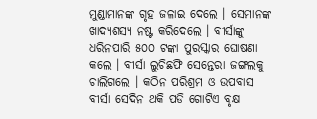ମୁଣ୍ଡାମାନଙ୍କ ଗୃହ ଜଳାଇ ଦେଲେ । ସେମାନଙ୍କ ଖାଦ୍ୟଶସ୍ୟ ନଷ୍ଟ କରିଦେଲେ । ବୀର୍ସାଙ୍କୁ ଧରିନପାରି ୫୦୦ ଟଙ୍କା ପୁରସ୍କାର ଘୋଷଣା କଲେ । ବୀର୍ସା ଲୁଚିଛଫି ସେନ୍ତେରା ଜଙ୍ଗଲକୁ ଚାଲିଗଲେ । କଠିନ ପରିଶ୍ରମ ଓ ଉପବାସ ବୀର୍ସା ସେଦିନ ଥକି ପଡି ଗୋଟିଏ ବୃକ୍ଷ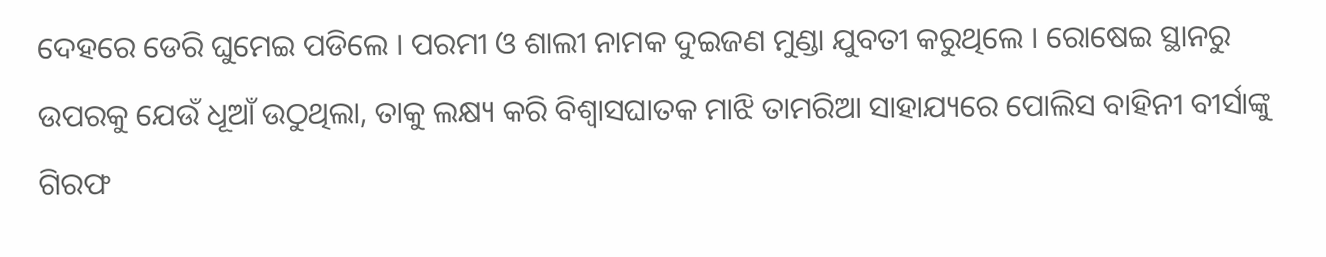ଦେହରେ ଡେରି ଘୁମେଇ ପଡିଲେ । ପରମୀ ଓ ଶାଲୀ ନାମକ ଦୁଇଜଣ ମୁଣ୍ଡା ଯୁବତୀ କରୁଥିଲେ । ରୋଷେଇ ସ୍ଥାନରୁ ଉପରକୁ ଯେଉଁ ଧୂଆଁ ଉଠୁଥିଲା, ତାକୁ ଲକ୍ଷ୍ୟ କରି ବିଶ୍ୱାସଘାତକ ମାଝି ତାମରିଆ ସାହାଯ୍ୟରେ ପୋଲିସ ବାହିନୀ ବୀର୍ସାଙ୍କୁ ଗିରଫ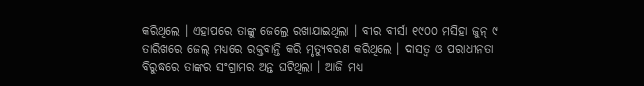କରିଥିଲେ । ଏହାପରେ ତାଙ୍କୁ ଜେଲ୍ରେ ରଖାଯାଇଥିଲା । ବୀର ବୀର୍ସା ୧୯୦୦ ମସିହା ଜୁନ୍ ୯ ତାରିଖରେ ଜେଲ୍ ମଧ୍ୟରେ ରକ୍ତବାନ୍ତି କରି ମୃତ୍ୟୁବରଣ କରିଥିଲେ । ଦାସତ୍ୱ ଓ ପରାଧୀନତା ବିରୁଦ୍ଧରେ ତାଙ୍କର ସଂଗ୍ରାମର ଅନ୍ତ ଘଟିଥିଲା । ଆଜି ମଧ୍ୟ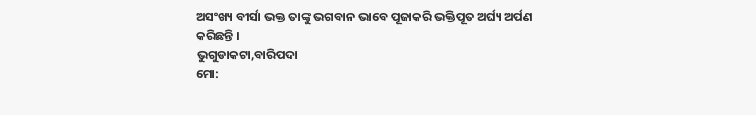ଅସଂଖ୍ୟ ବୀର୍ସା ଭକ୍ତ ତାଙ୍କୁ ଭଗବାନ ଭାବେ ପୂଜାକରି ଭକ୍ତିପୂତ ଅର୍ଘ୍ୟ ଅର୍ପଣ କରିଛନ୍ତି ।
ଭୁଗୁଡାକଟା,ବାରିପଦା
ମୋ: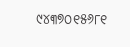୯୪୩୭୦୧୫୬୮୧